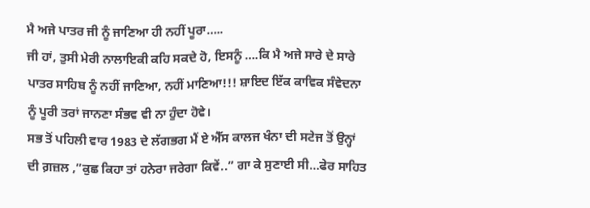ਮੈ ਅਜੇ ਪਾਤਰ ਜੀ ਨੂੰ ਜਾਣਿਆ ਹੀ ਨਹੀਂ ਪੂਰਾ…..
ਜੀ ਹਾਂ, ਤੁਸੀ ਮੇਰੀ ਨਾਲਾਇਕੀ ਕਹਿ ਸਕਦੇ ਹੋ, ਇਸਨੂੰ ….ਕਿ ਮੈ ਅਜੇ ਸਾਰੇ ਦੇ ਸਾਰੇ ਪਾਤਰ ਸਾਹਿਬ ਨੂੰ ਨਹੀਂ ਜਾਣਿਆ, ਨਹੀਂ ਮਾਣਿਆ!!! ਸ਼ਾਇਦ ਇੱਕ ਕਾਵਿਕ ਸੰਵੇਦਨਾ ਨੂੰ ਪੂਰੀ ਤਰਾਂ ਜਾਨਣਾ ਸੰਭਵ ਵੀ ਨਾ ਹੁੰਦਾ ਹੋਵੇ।
ਸਭ ਤੋਂ ਪਹਿਲੀ ਵਾਰ 1983 ਦੇ ਲੱਗਭਗ ਮੈਂ ਏ ਐੱਸ ਕਾਲਜ ਖੰਨਾ ਦੀ ਸਟੇਜ ਤੋਂ ਉਨ੍ਹਾਂ ਦੀ ਗ਼ਜ਼ਲ ,”ਕੁਛ ਕਿਹਾ ਤਾਂ ਹਨੇਰਾ ਜਰੇਗਾ ਕਿਵੇਂ..” ਗਾ ਕੇ ਸੁਣਾਈ ਸੀ…ਫੇਰ ਸਾਹਿਤ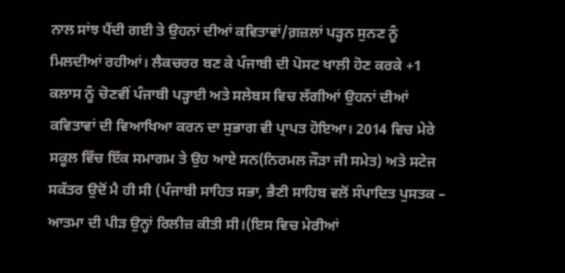ਨਾਲ ਸਾਂਝ ਪੈਂਦੀ ਗਈ ਤੇ ਉਹਨਾਂ ਦੀਆਂ ਕਵਿਤਾਵਾਂ/ਗ਼ਜ਼ਲਾਂ ਪੜ੍ਹਨ ਸੁਨਣ ਨੂੰ ਮਿਲਦੀਆਂ ਰਹੀਆਂ। ਲੈਕਚਰਰ ਬਣ ਕੇ ਪੰਜਾਬੀ ਦੀ ਪੋਸਟ ਖਾਲੀ ਹੋਣ ਕਰਕੇ +1 ਕਲਾਸ ਨੂੰ ਚੋਣਵੀਂ ਪੰਜਾਬੀ ਪੜ੍ਹਾਈ ਅਤੇ ਸਲੇਬਸ ਵਿਚ ਲੱਗੀਆਂ ਉਹਨਾਂ ਦੀਆਂ ਕਵਿਤਾਵਾਂ ਦੀ ਵਿਆਖਿਆ ਕਰਨ ਦਾ ਸੁਭਾਗ ਵੀ ਪ੍ਰਾਪਤ ਹੋਇਆ। 2014 ਵਿਚ ਮੇਰੇ ਸਕੂਲ ਵਿੱਚ ਇੱਕ ਸਮਾਗਮ ਤੇ ਉਹ ਆਏ ਸਨ(ਨਿਰਮਲ ਜੌੜਾ ਜੀ ਸਮੇਤ) ਅਤੇ ਸਟੇਜ ਸਕੱਤਰ ਉਦੋਂ ਮੈ ਹੀ ਸੀ (ਪੰਜਾਬੀ ਸਾਹਿਤ ਸਭਾ, ਭੈਣੀ ਸਾਹਿਬ ਵਲੋਂ ਸੰਪਾਦਿਤ ਪੁਸਤਕ – ਆਤਮਾ ਦੀ ਪੀੜ ਉਨ੍ਹਾਂ ਰਿਲੀਜ਼ ਕੀਤੀ ਸੀ।(ਇਸ ਵਿਚ ਮੇਰੀਆਂ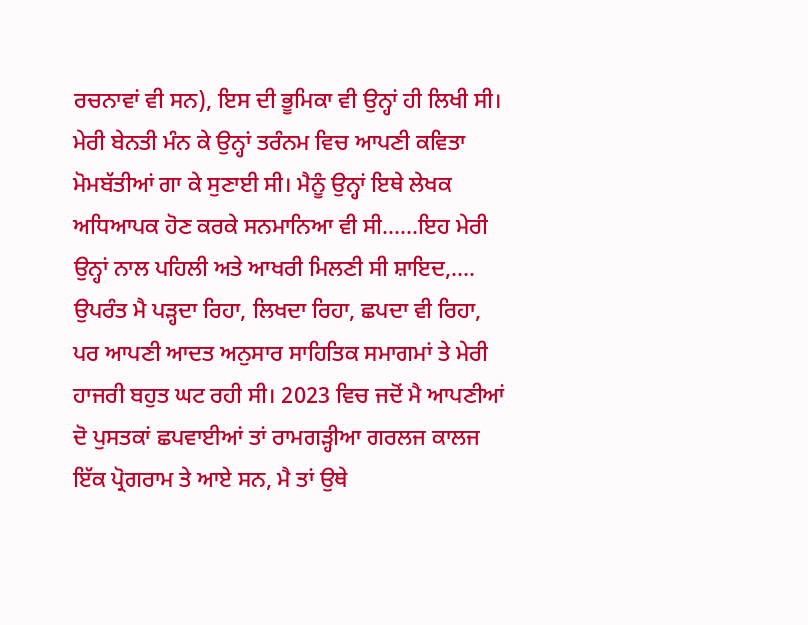ਰਚਨਾਵਾਂ ਵੀ ਸਨ), ਇਸ ਦੀ ਭੂਮਿਕਾ ਵੀ ਉਨ੍ਹਾਂ ਹੀ ਲਿਖੀ ਸੀ। ਮੇਰੀ ਬੇਨਤੀ ਮੰਨ ਕੇ ਉਨ੍ਹਾਂ ਤਰੰਨਮ ਵਿਚ ਆਪਣੀ ਕਵਿਤਾ ਮੋਮਬੱਤੀਆਂ ਗਾ ਕੇ ਸੁਣਾਈ ਸੀ। ਮੈਨੂੰ ਉਨ੍ਹਾਂ ਇਥੇ ਲੇਖਕ ਅਧਿਆਪਕ ਹੋਣ ਕਰਕੇ ਸਨਮਾਨਿਆ ਵੀ ਸੀ……ਇਹ ਮੇਰੀ ਉਨ੍ਹਾਂ ਨਾਲ ਪਹਿਲੀ ਅਤੇ ਆਖਰੀ ਮਿਲਣੀ ਸੀ ਸ਼ਾਇਦ,….
ਉਪਰੰਤ ਮੈ ਪੜ੍ਹਦਾ ਰਿਹਾ, ਲਿਖਦਾ ਰਿਹਾ, ਛਪਦਾ ਵੀ ਰਿਹਾ, ਪਰ ਆਪਣੀ ਆਦਤ ਅਨੁਸਾਰ ਸਾਹਿਤਿਕ ਸਮਾਗਮਾਂ ਤੇ ਮੇਰੀ ਹਾਜਰੀ ਬਹੁਤ ਘਟ ਰਹੀ ਸੀ। 2023 ਵਿਚ ਜਦੋਂ ਮੈ ਆਪਣੀਆਂ ਦੋ ਪੁਸਤਕਾਂ ਛਪਵਾਈਆਂ ਤਾਂ ਰਾਮਗੜ੍ਹੀਆ ਗਰਲਜ ਕਾਲਜ ਇੱਕ ਪ੍ਰੋਗਰਾਮ ਤੇ ਆਏ ਸਨ, ਮੈ ਤਾਂ ਉਥੇ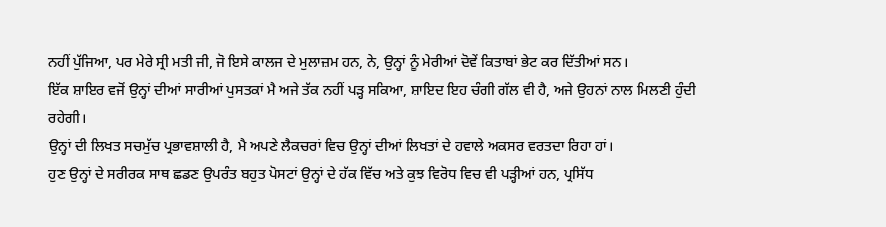ਨਹੀਂ ਪੁੱਜਿਆ, ਪਰ ਮੇਰੇ ਸ੍ਰੀ ਮਤੀ ਜੀ, ਜੋ ਇਸੇ ਕਾਲਜ ਦੇ ਮੁਲਾਜ਼ਮ ਹਨ, ਨੇ, ਉਨ੍ਹਾਂ ਨੂੰ ਮੇਰੀਆਂ ਦੋਵੇਂ ਕਿਤਾਬਾਂ ਭੇਟ ਕਰ ਦਿੱਤੀਆਂ ਸਨ।
ਇੱਕ ਸ਼ਾਇਰ ਵਜੋਂ ਉਨ੍ਹਾਂ ਦੀਆਂ ਸਾਰੀਆਂ ਪੁਸਤਕਾਂ ਮੈ ਅਜੇ ਤੱਕ ਨਹੀਂ ਪੜ੍ਹ ਸਕਿਆ, ਸ਼ਾਇਦ ਇਹ ਚੰਗੀ ਗੱਲ ਵੀ ਹੈ, ਅਜੇ ਉਹਨਾਂ ਨਾਲ ਮਿਲਣੀ ਹੁੰਦੀ ਰਹੇਗੀ।
ਉਨ੍ਹਾਂ ਦੀ ਲਿਖਤ ਸਚਮੁੱਚ ਪ੍ਰਭਾਵਸ਼ਾਲੀ ਹੈ, ਮੈ ਅਪਣੇ ਲੈਕਚਰਾਂ ਵਿਚ ਉਨ੍ਹਾਂ ਦੀਆਂ ਲਿਖਤਾਂ ਦੇ ਹਵਾਲੇ ਅਕਸਰ ਵਰਤਦਾ ਰਿਹਾ ਹਾਂ।
ਹੁਣ ਉਨ੍ਹਾਂ ਦੇ ਸਰੀਰਕ ਸਾਥ ਛਡਣ ਉਪਰੰਤ ਬਹੁਤ ਪੋਸਟਾਂ ਉਨ੍ਹਾਂ ਦੇ ਹੱਕ ਵਿੱਚ ਅਤੇ ਕੁਝ ਵਿਰੋਧ ਵਿਚ ਵੀ ਪੜ੍ਹੀਆਂ ਹਨ, ਪ੍ਰਸਿੱਧ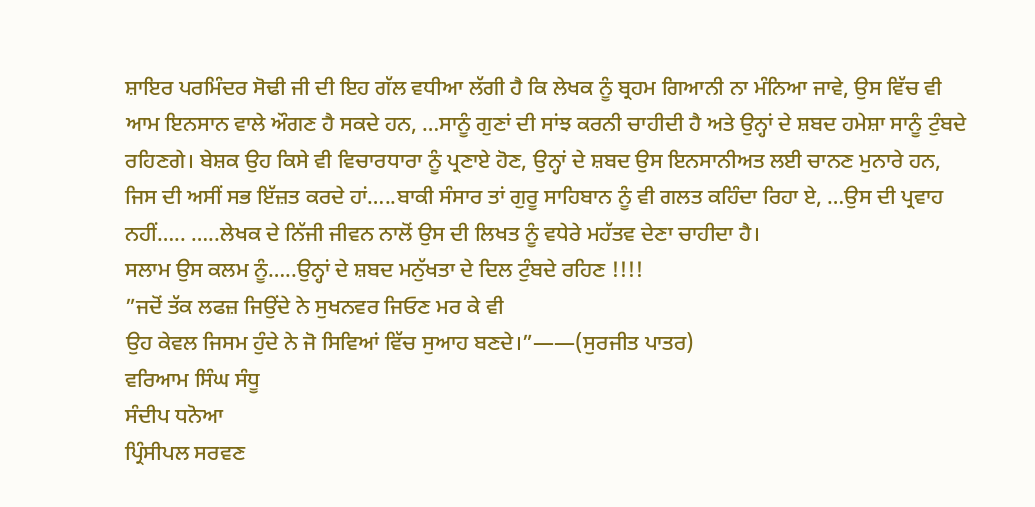ਸ਼ਾਇਰ ਪਰਮਿੰਦਰ ਸੋਢੀ ਜੀ ਦੀ ਇਹ ਗੱਲ ਵਧੀਆ ਲੱਗੀ ਹੈ ਕਿ ਲੇਖਕ ਨੂੰ ਬ੍ਰਹਮ ਗਿਆਨੀ ਨਾ ਮੰਨਿਆ ਜਾਵੇ, ਉਸ ਵਿੱਚ ਵੀ ਆਮ ਇਨਸਾਨ ਵਾਲੇ ਔਗਣ ਹੈ ਸਕਦੇ ਹਨ, …ਸਾਨੂੰ ਗੁਣਾਂ ਦੀ ਸਾਂਝ ਕਰਨੀ ਚਾਹੀਦੀ ਹੈ ਅਤੇ ਉਨ੍ਹਾਂ ਦੇ ਸ਼ਬਦ ਹਮੇਸ਼ਾ ਸਾਨੂੰ ਟੁੰਬਦੇ ਰਹਿਣਗੇ। ਬੇਸ਼ਕ ਉਹ ਕਿਸੇ ਵੀ ਵਿਚਾਰਧਾਰਾ ਨੂੰ ਪ੍ਰਣਾਏ ਹੋਣ, ਉਨ੍ਹਾਂ ਦੇ ਸ਼ਬਦ ਉਸ ਇਨਸਾਨੀਅਤ ਲਈ ਚਾਨਣ ਮੁਨਾਰੇ ਹਨ, ਜਿਸ ਦੀ ਅਸੀਂ ਸਭ ਇੱਜ਼ਤ ਕਰਦੇ ਹਾਂ…..ਬਾਕੀ ਸੰਸਾਰ ਤਾਂ ਗੁਰੂ ਸਾਹਿਬਾਨ ਨੂੰ ਵੀ ਗਲਤ ਕਹਿੰਦਾ ਰਿਹਾ ਏ, …ਉਸ ਦੀ ਪ੍ਰਵਾਹ ਨਹੀਂ….. …..ਲੇਖਕ ਦੇ ਨਿੱਜੀ ਜੀਵਨ ਨਾਲੋਂ ਉਸ ਦੀ ਲਿਖਤ ਨੂੰ ਵਧੇਰੇ ਮਹੱਤਵ ਦੇਣਾ ਚਾਹੀਦਾ ਹੈ।
ਸਲਾਮ ਉਸ ਕਲਮ ਨੂੰ…..ਉਨ੍ਹਾਂ ਦੇ ਸ਼ਬਦ ਮਨੁੱਖਤਾ ਦੇ ਦਿਲ ਟੁੰਬਦੇ ਰਹਿਣ !!!!
”ਜਦੋਂ ਤੱਕ ਲਫਜ਼ ਜਿਉਂਦੇ ਨੇ ਸੁਖਨਵਰ ਜਿਓਣ ਮਰ ਕੇ ਵੀ
ਉਹ ਕੇਵਲ ਜਿਸਮ ਹੁੰਦੇ ਨੇ ਜੋ ਸਿਵਿਆਂ ਵਿੱਚ ਸੁਆਹ ਬਣਦੇ।”——(ਸੁਰਜੀਤ ਪਾਤਰ)
ਵਰਿਆਮ ਸਿੰਘ ਸੰਧੂ
ਸੰਦੀਪ ਧਨੋਆ
ਪ੍ਰਿੰਸੀਪਲ ਸਰਵਣ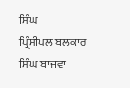ਸਿੰਘ
ਪ੍ਰਿੰਸੀਪਲ ਬਲਕਾਰ ਸਿੰਘ ਬਾਜਵਾ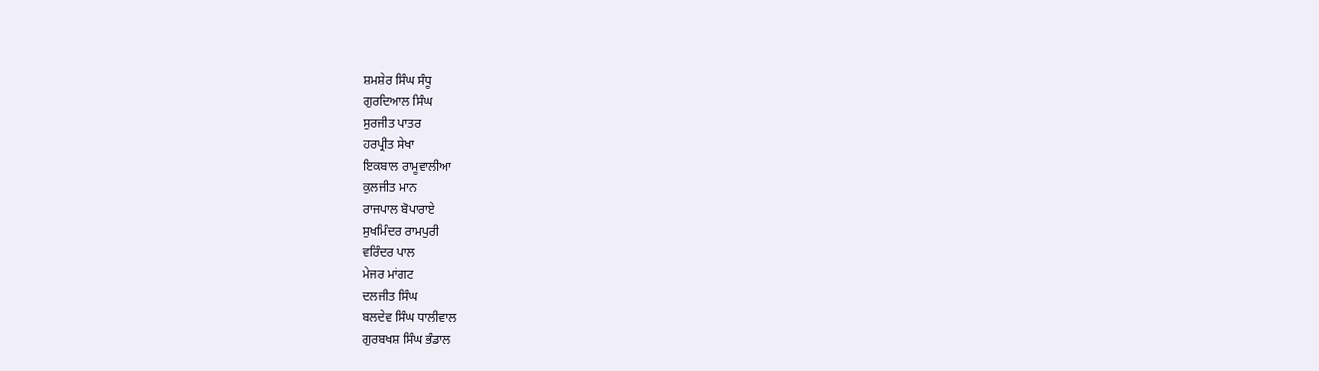ਸ਼ਮਸ਼ੇਰ ਸਿੰਘ ਸੰਧੂ
ਗੁਰਦਿਆਲ ਸਿੰਘ
ਸੁਰਜੀਤ ਪਾਤਰ
ਹਰਪ੍ਰੀਤ ਸੇਖਾ
ਇਕਬਾਲ ਰਾਮੂਵਾਲੀਆ
ਕੁਲਜੀਤ ਮਾਨ
ਰਾਜਪਾਲ ਬੋਪਾਰਾਏ
ਸੁਖਮਿੰਦਰ ਰਾਮਪੁਰੀ
ਵਰਿੰਦਰ ਪਾਲ
ਮੇਜਰ ਮਾਂਗਟ
ਦਲਜੀਤ ਸਿੰਘ
ਬਲਦੇਵ ਸਿੰਘ ਧਾਲੀਵਾਲ
ਗੁਰਬਖਸ਼ ਸਿੰਘ ਭੰਡਾਲ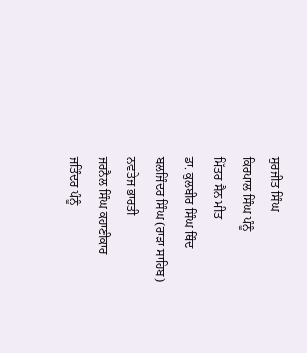ਸੁਰਜੀਤ ਸਿੰਘ
ਕਿਰਪਾਲ ਸਿੰਘ ਪੰਨੂੰ
ਮਿੱਤਰ ਸੈਨ ਮੀਤ
ਡਾ. ਕੁਲਬੀਰ ਸਿੰਘ ਥਿੰਦ
ਬਲਜਿੰਦਰ ਸਿੰਘ (ਰਾੜਾ ਸਾਹਿਬ)
ਨਵਤੇਜ ਭਾਰਤੀ
ਜਰਨੈਲ ਸਿੰਘ ਕਹਾਣੀਕਾਰ
ਜਤਿੰਦਰ ਪੰਨੂੰ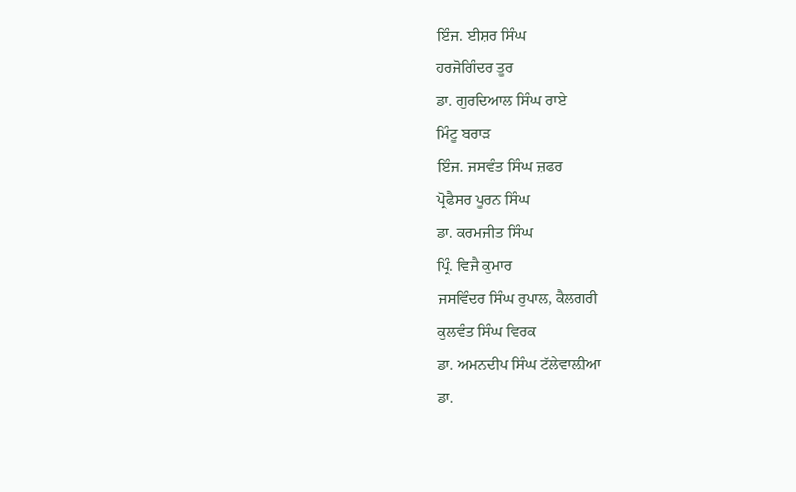ਇੰਜ. ਈਸ਼ਰ ਸਿੰਘ
ਹਰਜੋਗਿੰਦਰ ਤੂਰ
ਡਾ. ਗੁਰਦਿਆਲ ਸਿੰਘ ਰਾਏ
ਮਿੰਟੂ ਬਰਾੜ
ਇੰਜ. ਜਸਵੰਤ ਸਿੰਘ ਜ਼ਫਰ
ਪ੍ਰੋਫੈਸਰ ਪੂਰਨ ਸਿੰਘ
ਡਾ. ਕਰਮਜੀਤ ਸਿੰਘ
ਪ੍ਰਿੰ. ਵਿਜੈ ਕੁਮਾਰ
ਜਸਵਿੰਦਰ ਸਿੰਘ ਰੁਪਾਲ, ਕੈਲਗਰੀ
ਕੁਲਵੰਤ ਸਿੰਘ ਵਿਰਕ
ਡਾ. ਅਮਨਦੀਪ ਸਿੰਘ ਟੱਲੇਵਾਲ਼ੀਆ
ਡਾ.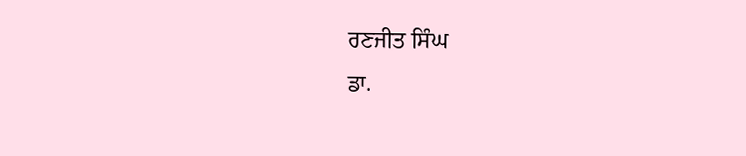ਰਣਜੀਤ ਸਿੰਘ
ਡਾ.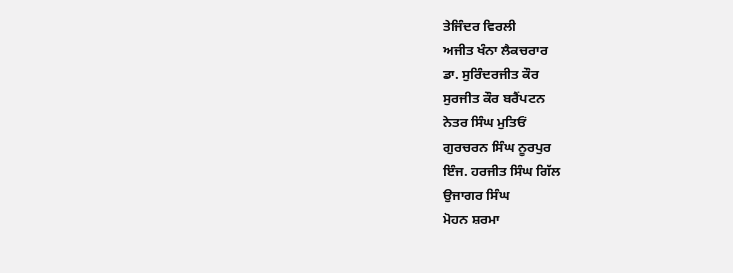ਤੇਜਿੰਦਰ ਵਿਰਲੀ
ਅਜੀਤ ਖੰਨਾ ਲੈਕਚਰਾਰ
ਡਾ. ਸੁਰਿੰਦਰਜੀਤ ਕੌਰ
ਸੁਰਜੀਤ ਕੌਰ ਬਰੈਂਪਟਨ
ਨੇਤਰ ਸਿੰਘ ਮੁਤਿਓਂ
ਗੁਰਚਰਨ ਸਿੰਘ ਨੂਰਪੁਰ
ਇੰਜ. ਹਰਜੀਤ ਸਿੰਘ ਗਿੱਲ
ਉਜਾਗਰ ਸਿੰਘ
ਮੋਹਨ ਸ਼ਰਮਾ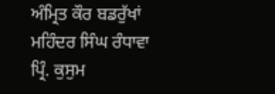ਅੰਮ੍ਰਿਤ ਕੌਰ ਬਡਰੁੱਖਾਂ
ਮਹਿੰਦਰ ਸਿੰਘ ਰੰਧਾਵਾ
ਪ੍ਰਿੰ. ਕੁਸੁਮ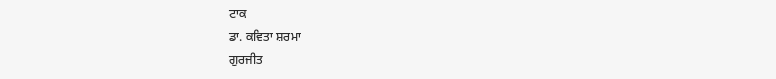ਟਾਕ
ਡਾ. ਕਵਿਤਾ ਸ਼ਰਮਾ
ਗੁਰਜੀਤ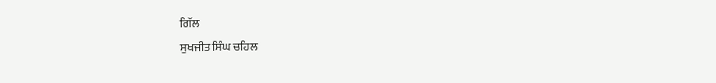ਗਿੱਲ
ਸੁਖਜੀਤ ਸਿੰਘ ਚਹਿਲ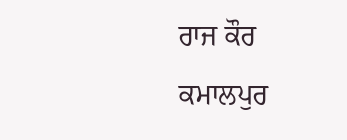ਰਾਜ ਕੌਰ ਕਮਾਲਪੁਰ